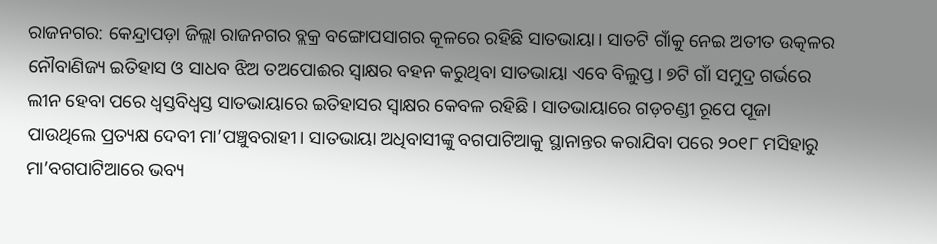ରାଜନଗର: କେନ୍ଦ୍ରାପଡ଼ା ଜିଲ୍ଲା ରାଜନଗର ବ୍ଲକ୍ର ବଙ୍ଗୋପସାଗର କୂଳରେ ରହିଛି ସାତଭାୟା। ସାତଟି ଗାଁକୁ ନେଇ ଅତୀତ ଉତ୍କଳର ନୌବାଣିଜ୍ୟ ଇତିହାସ ଓ ସାଧବ ଝିଅ ତଅପୋଈର ସ୍ବାକ୍ଷର ବହନ କରୁଥିବା ସାତଭାୟା ଏବେ ବିଲୁପ୍ତ। ୭ଟି ଗାଁ ସମୁଦ୍ର ଗର୍ଭରେ ଲୀନ ହେବା ପରେ ଧ୍ବସ୍ତବିଧ୍ବସ୍ତ ସାତଭାୟାରେ ଇତିହାସର ସ୍ବାକ୍ଷର କେବଳ ରହିଛି। ସାତଭାୟାରେ ଗଡ଼ଚଣ୍ଡୀ ରୂପେ ପୂଜା ପାଉଥିଲେ ପ୍ରତ୍ୟକ୍ଷ ଦେବୀ ମା’ପଞ୍ଚୁବରାହୀ। ସାତଭାୟା ଅଧିବାସୀଙ୍କୁ ବଗପାଟିଆକୁ ସ୍ଥାନାନ୍ତର କରାଯିବା ପରେ ୨୦୧୮ ମସିହାରୁ ମା’ବଗପାଟିଆରେ ଭବ୍ୟ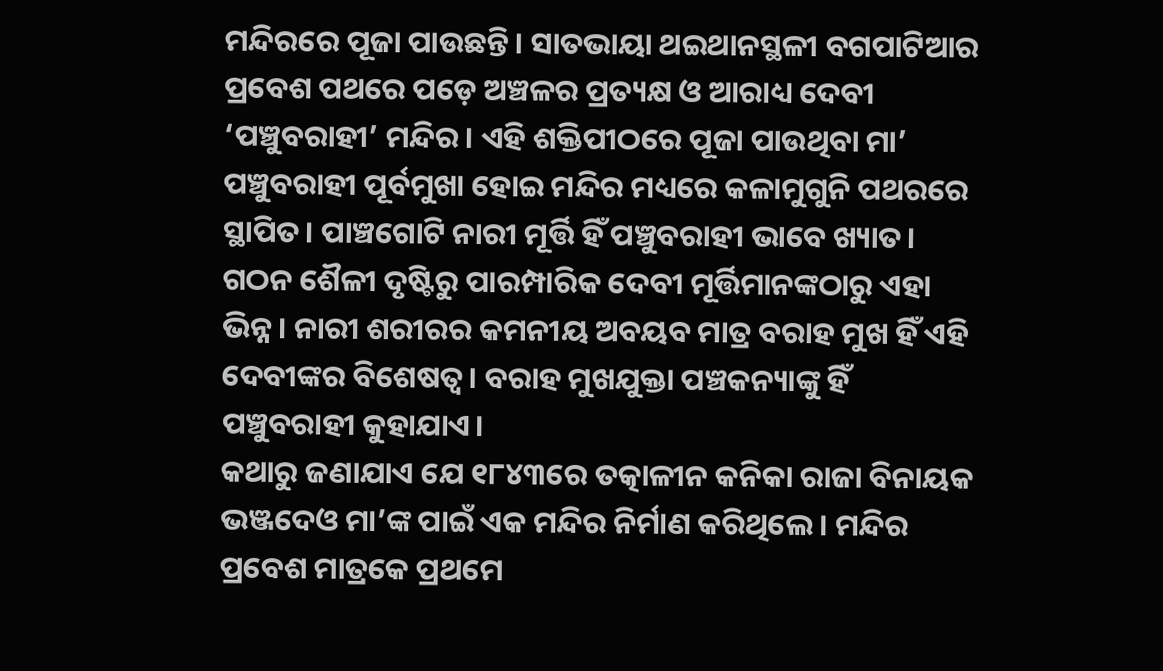ମନ୍ଦିରରେ ପୂଜା ପାଉଛନ୍ତି। ସାତଭାୟା ଥଇଥାନସ୍ଥଳୀ ବଗପାଟିଆର ପ୍ରବେଶ ପଥରେ ପଡ଼େ ଅଞ୍ଚଳର ପ୍ରତ୍ୟକ୍ଷ ଓ ଆରାଧ୍ୟ ଦେବୀ ‘ପଞ୍ଚୁବରାହୀ’ ମନ୍ଦିର। ଏହି ଶକ୍ତିପୀଠରେ ପୂଜା ପାଉଥିବା ମା’ ପଞ୍ଚୁବରାହୀ ପୂର୍ବମୁଖା ହୋଇ ମନ୍ଦିର ମଧ୍ୟରେ କଳାମୁଗୁନି ପଥରରେ ସ୍ଥାପିତ। ପାଞ୍ଚଗୋଟି ନାରୀ ମୂର୍ତ୍ତି ହିଁ ପଞ୍ଚୁବରାହୀ ଭାବେ ଖ୍ୟାତ। ଗଠନ ଶୈଳୀ ଦୃଷ୍ଟିରୁ ପାରମ୍ପାରିକ ଦେବୀ ମୂର୍ତ୍ତିମାନଙ୍କଠାରୁ ଏହା ଭିନ୍ନ। ନାରୀ ଶରୀରର କମନୀୟ ଅବୟବ ମାତ୍ର ବରାହ ମୁଖ ହିଁ ଏହି ଦେବୀଙ୍କର ବିଶେଷତ୍ବ। ବରାହ ମୁଖଯୁକ୍ତା ପଞ୍ଚକନ୍ୟାଙ୍କୁ ହିଁ ପଞ୍ଚୁବରାହୀ କୁହାଯାଏ।
କଥାରୁ ଜଣାଯାଏ ଯେ ୧୮୪୩ରେ ତତ୍କାଳୀନ କନିକା ରାଜା ବିନାୟକ ଭଞ୍ଜଦେଓ ମା’ଙ୍କ ପାଇଁ ଏକ ମନ୍ଦିର ନିର୍ମାଣ କରିଥିଲେ। ମନ୍ଦିର ପ୍ରବେଶ ମାତ୍ରକେ ପ୍ରଥମେ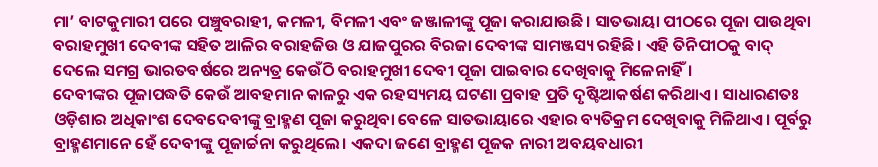ମା’ ବାଟକୁମାରୀ ପରେ ପଞ୍ଚୁବରାହୀ, କମଳୀ, ବିମଳୀ ଏବଂ ଜଞ୍ଜାଳୀଙ୍କୁ ପୂଜା କରାଯାଉଛି। ସାତଭାୟା ପୀଠରେ ପୂଜା ପାଉଥିବା ବରାହମୁଖୀ ଦେବୀଙ୍କ ସହିତ ଆଳିର ବରାହଜିଉ ଓ ଯାଜପୁରର ବିରଜା ଦେବୀଙ୍କ ସାମଞ୍ଜସ୍ୟ ରହିଛି। ଏହି ତିନିପୀଠକୁ ବାଦ୍ ଦେଲେ ସମଗ୍ର ଭାରତବର୍ଷରେ ଅନ୍ୟତ୍ର କେଉଁଠି ବରାହମୁଖୀ ଦେବୀ ପୂଜା ପାଇବାର ଦେଖିବାକୁ ମିଳେନାହିଁ।
ଦେବୀଙ୍କର ପୂଜାପଦ୍ଧତି କେଉଁ ଆବହମାନ କାଳରୁ ଏକ ରହସ୍ୟମୟ ଘଟଣା ପ୍ରବାହ ପ୍ରତି ଦୃଷ୍ଟିଆକର୍ଷଣ କରିଥାଏ। ସାଧାରଣତଃ ଓଡ଼ିଶାର ଅଧିକାଂଶ ଦେବଦେବୀଙ୍କୁ ବ୍ରାହ୍ମଣ ପୂଜା କରୁଥିବା ବେଳେ ସାତଭାୟାରେ ଏହାର ବ୍ୟତିକ୍ରମ ଦେଖିବାକୁ ମିଳିଥାଏ। ପୂର୍ବରୁ ବ୍ରାହ୍ମଣମାନେ ହେଁ ଦେବୀଙ୍କୁ ପୂଜାର୍ଚ୍ଚନା କରୁଥିଲେ। ଏକଦା ଜଣେ ବ୍ରାହ୍ମଣ ପୂଜକ ନାରୀ ଅବୟବଧାରୀ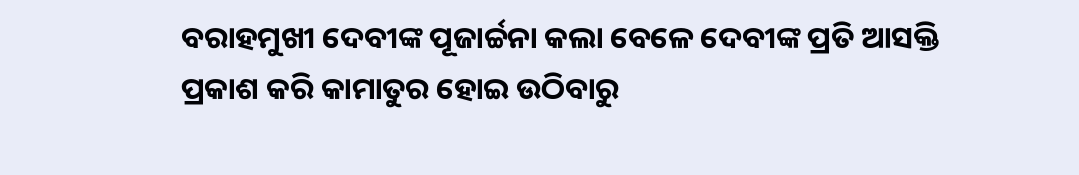ବରାହମୁଖୀ ଦେବୀଙ୍କ ପୂଜାର୍ଚ୍ଚନା କଲା ବେଳେ ଦେବୀଙ୍କ ପ୍ରତି ଆସକ୍ତି ପ୍ରକାଶ କରି କାମାତୁର ହୋଇ ଉଠିବାରୁ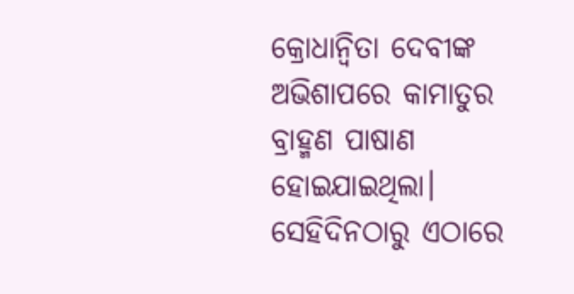କ୍ରୋଧାନ୍ବିତା ଦେବୀଙ୍କ ଅଭିଶାପରେ କାମାତୁର ବ୍ରାହ୍ମଣ ପାଷାଣ ହୋଇଯାଇଥିଲା।
ସେହିଦିନଠାରୁ ଏଠାରେ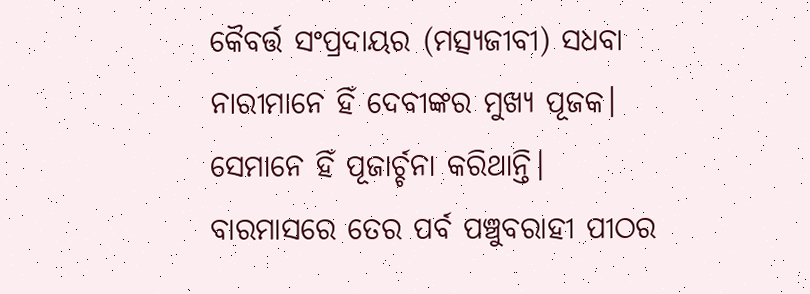କୈବର୍ତ୍ତ ସଂପ୍ରଦାୟର (ମତ୍ସ୍ୟଜୀବୀ) ସଧବା ନାରୀମାନେ ହିଁ ଦେବୀଙ୍କର ମୁଖ୍ୟ ପୂଜକ। ସେମାନେ ହିଁ ପୂଜାର୍ଚ୍ଚନା କରିଥାନ୍ତି। ବାରମାସରେ ତେର ପର୍ବ ପଞ୍ଚୁବରାହୀ ପୀଠର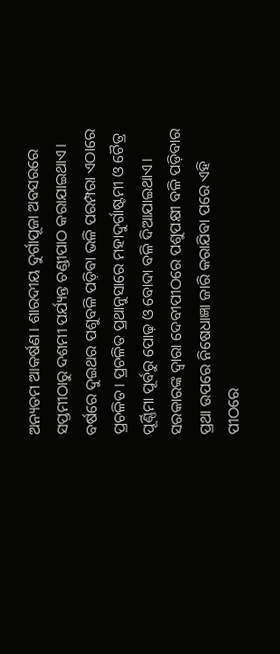ଅନ୍ୟତମ ଆକର୍ଷଣ। ଶାରଦୀୟ ଦୁର୍ଗାପୂଜା ଅବସରରେ ସପ୍ତମୀଠାରୁ ଦଶମୀ ପର୍ଯ୍ୟନ୍ତ ଚଣ୍ଡୀପାଠ କରାଯାଇଥାଏ। ବର୍ଷରେ ଦୁଇଥର ପଶୁବଳି ପଡ଼ିବା ଭଳି ପରମ୍ପରା ଏଠାରେ ପ୍ରଚଳିତ। ପ୍ରଚଳିତ ପ୍ରଥାନୁସାରେ ମହାଦୁର୍ଗାଷ୍ଟମୀ ଓ ଚୈତ୍ର ପୂର୍ଣ୍ଣିମା ପୂର୍ବରୁ ପୋଢ଼ ଓ ବୋଦା ବଳି ଦିଆଯାଇଥାଏ। ସରକାରଙ୍କ ଦ୍ବାରା ଦେବୀପୀଠରେ ପଶୁପକ୍ଷୀ ବଳି ପଡ଼ିବାର ପ୍ରଥା ଉପରେ ନିଷେଧାଜ୍ଞା ଜାରି କରାଯିବା ପରେ ଏହି ପୀଠରେ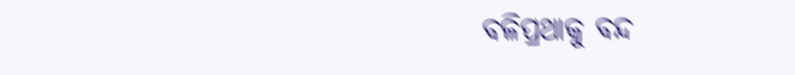ବଳିପ୍ରଥାକୁ ବନ୍ଦ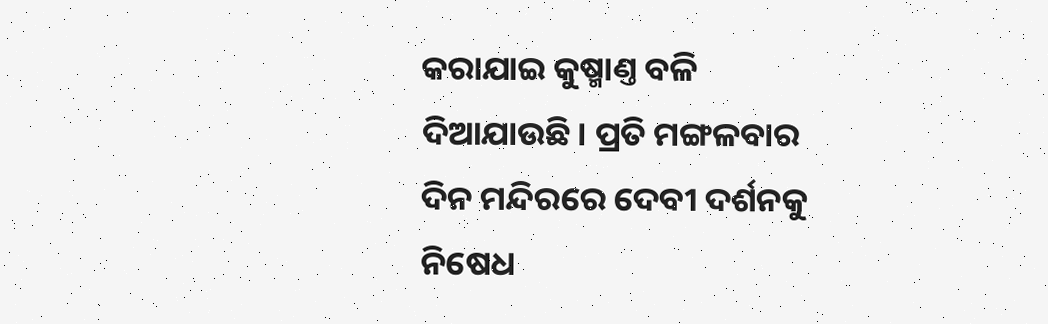କରାଯାଇ କୁଷ୍ମାଣ୍ତ ବଳି ଦିଆଯାଉଛି। ପ୍ରତି ମଙ୍ଗଳବାର ଦିନ ମନ୍ଦିରରେ ଦେବୀ ଦର୍ଶନକୁ ନିଷେଧ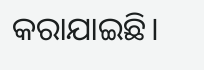କରାଯାଇଛି।